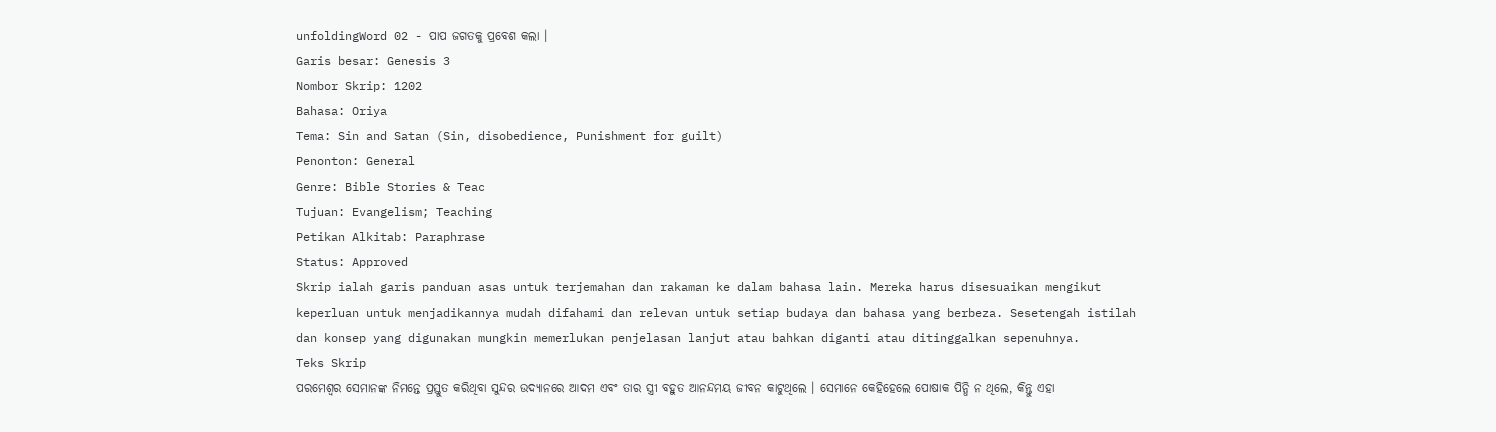unfoldingWord 02 - ପାପ ଜଗତକୁ ପ୍ରବେଶ କଲା ।
Garis besar: Genesis 3
Nombor Skrip: 1202
Bahasa: Oriya
Tema: Sin and Satan (Sin, disobedience, Punishment for guilt)
Penonton: General
Genre: Bible Stories & Teac
Tujuan: Evangelism; Teaching
Petikan Alkitab: Paraphrase
Status: Approved
Skrip ialah garis panduan asas untuk terjemahan dan rakaman ke dalam bahasa lain. Mereka harus disesuaikan mengikut keperluan untuk menjadikannya mudah difahami dan relevan untuk setiap budaya dan bahasa yang berbeza. Sesetengah istilah dan konsep yang digunakan mungkin memerlukan penjelasan lanjut atau bahkan diganti atau ditinggalkan sepenuhnya.
Teks Skrip
ପରମେଶ୍ଵର ସେମାନଙ୍କ ନିମନ୍ତେ ପ୍ରସ୍ତୁତ କରିଥିବା ସୁନ୍ଦର ଉଦ୍ୟାନରେ ଆଦମ ଏବଂ ତାର ସ୍ତ୍ରୀ ବହୁତ ଆନନ୍ଦମୟ ଜୀବନ କାଟୁଥିଲେ । ସେମାନେ କେହିହେଲେ ପୋଷାକ ପିନ୍ଧି ନ ଥିଲେ, କିନ୍ତୁ ଏହା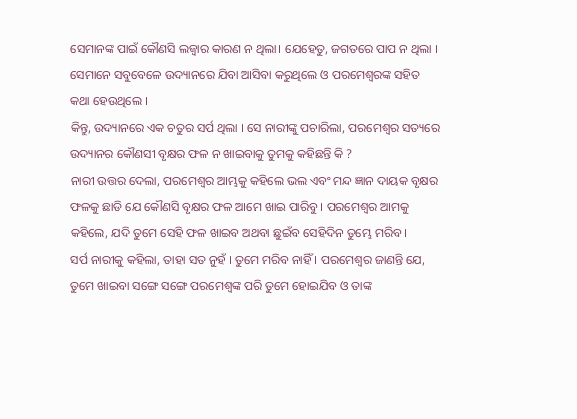ସେମାନଙ୍କ ପାଇଁ କୌଣସି ଲଜ୍ବାର କାରଣ ନ ଥିଲା। ଯେହେତୁ, ଜଗତରେ ପାପ ନ ଥିଲା । ସେମାନେ ସବୁବେଳେ ଉଦ୍ୟାନରେ ଯିବା ଆସିବା କରୁଥିଲେ ଓ ପରମେଶ୍ଵରଙ୍କ ସହିତ କଥା ହେଉଥିଲେ ।
କିନ୍ତୁ, ଉଦ୍ୟାନରେ ଏକ ଚତୁର ସର୍ପ ଥିଲା । ସେ ନାରୀଙ୍କୁ ପଚାରିଲା, ପରମେଶ୍ଵର ସତ୍ୟରେ ଉଦ୍ୟାନର କୌଣସୀ ବୃକ୍ଷର ଫଳ ନ ଖାଇବାକୁ ତୁମକୁ କହିଛନ୍ତି କି ?
ନାରୀ ଉତ୍ତର ଦେଲା, ପରମେଶ୍ଵର ଆମ୍ଭକୁ କହିଲେ ଭଲ ଏବଂ ମନ୍ଦ ଜ୍ଞାନ ଦାୟକ ବୃକ୍ଷର ଫଳକୁ ଛାଡି ଯେ କୌଣସି ବୃକ୍ଷର ଫଳ ଆମେ ଖାଇ ପାରିବୁ । ପରମେଶ୍ଵର ଆମକୁ କହିଲେ, ଯଦି ତୁମେ ସେହି ଫଳ ଖାଇବ ଅଥବା ଛୁଇଁବ ସେହିଦିନ ତୁମ୍ଭେ ମରିବ ।
ସର୍ପ ନାରୀକୁ କହିଲା, ତାହା ସତ ନୁହଁ । ତୁମେ ମରିବ ନାହିଁ । ପରମେଶ୍ଵର ଜାଣନ୍ତି ଯେ, ତୁମେ ଖାଇବା ସଙ୍ଗେ ସଙ୍ଗେ ପରମେଶ୍ଵଙ୍କ ପରି ତୁମେ ହୋଇଯିବ ଓ ତାଙ୍କ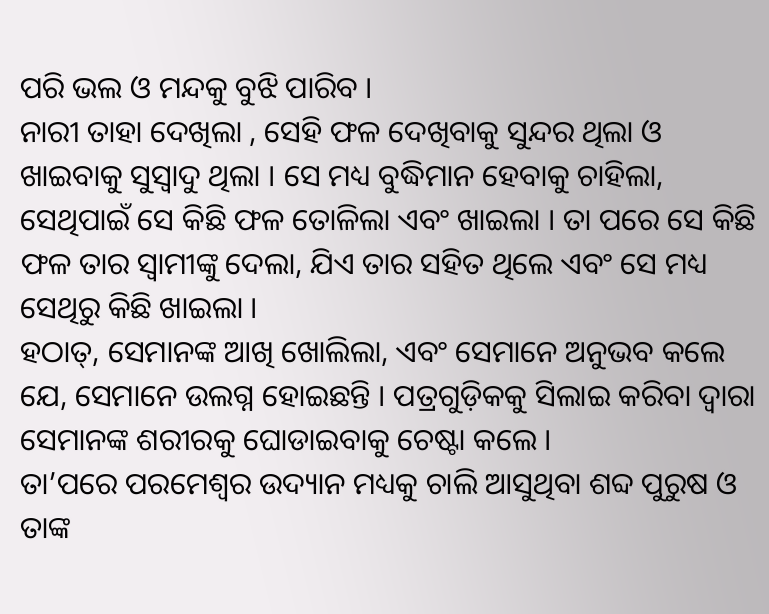ପରି ଭଲ ଓ ମନ୍ଦକୁ ବୁଝି ପାରିବ ।
ନାରୀ ତାହା ଦେଖିଲା , ସେହି ଫଳ ଦେଖିବାକୁ ସୁନ୍ଦର ଥିଲା ଓ ଖାଇବାକୁ ସୁସ୍ଵାଦୁ ଥିଲା । ସେ ମଧ୍ୟ ବୁଦ୍ଧିମାନ ହେବାକୁ ଚାହିଲା, ସେଥିପାଇଁ ସେ କିଛି ଫଳ ତୋଳିଲା ଏବଂ ଖାଇଲା । ତା ପରେ ସେ କିଛି ଫଳ ତାର ସ୍ବାମୀଙ୍କୁ ଦେଲା, ଯିଏ ତାର ସହିତ ଥିଲେ ଏବଂ ସେ ମଧ୍ୟ ସେଥିରୁ କିଛି ଖାଇଲା ।
ହଠାତ୍, ସେମାନଙ୍କ ଆଖି ଖୋଲିଲା, ଏବଂ ସେମାନେ ଅନୁଭବ କଲେ ଯେ, ସେମାନେ ଉଲଗ୍ନ ହୋଇଛନ୍ତି । ପତ୍ରଗୁଡ଼ିକକୁ ସିଲାଇ କରିବା ଦ୍ଵାରା ସେମାନଙ୍କ ଶରୀରକୁ ଘୋଡାଇବାକୁ ଚେଷ୍ଟା କଲେ ।
ତା’ପରେ ପରମେଶ୍ଵର ଉଦ୍ୟାନ ମଧ୍ୟକୁ ଚାଲି ଆସୁଥିବା ଶବ୍ଦ ପୁରୁଷ ଓ ତାଙ୍କ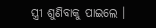ସ୍ତ୍ରୀ ଶୁଣିବାକୁ ପାଇଲେ ।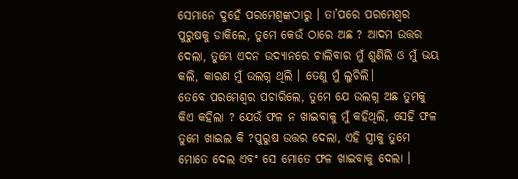ସେମାନେ ଦୁହେଁ ପରମେଶ୍ଵଙ୍କଠାରୁ । ତା’ପରେ ପରମେଶ୍ଵର ପୁରୁଷକୁ ଡାକିଲେ, ତୁମେ କେଉଁ ଠାରେ ଅଛ ? ଆଦମ ଉତ୍ତର ଦେଲା, ତୁମ୍ଭେ ଏଦନ ଉଦ୍ୟାନରେ ଚାଲିବାର ମୁଁ ଶୁଣିଲି ଓ ମୁଁ ଭୟ କଲି, କାରଣ ମୁଁ ଉଲଗ୍ନ ଥିଲି । ତେଣୁ ମୁଁ ଲୁଚିଲି।
ତେବେ ପରମେଶ୍ଵର ପଚାରିଲେ, ତୁମେ ଯେ ଉଲଗ୍ନ ଅଛ ତୁମକୁ କିଏ କହିଲା ? ଯେଉଁ ଫଳ ନ ଖାଇବାକୁ ମୁଁ କହିଥିଲି, ସେହି ଫଳ ତୁମେ ଖାଇଲ କି ?ପୁରୁଷ ଉତ୍ତର ଦେଲା, ଏହି ସ୍ତ୍ରୀକୁ ତୁମେ ମୋତେ ଦେଲ ଏବଂ ସେ ମୋତେ ଫଳ ଖାଇବାକୁ ଦେଲା ।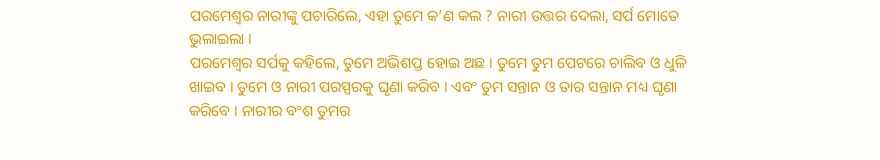ପରମେଶ୍ଵର ନାରୀଙ୍କୁ ପଚାରିଲେ, ଏହା ତୁମେ କ’ଣ କଲ ? ନାରୀ ଉତ୍ତର ଦେଲା, ସର୍ପ ମୋତେ ଭୁଲାଇଲା ।
ପରମେଶ୍ଵର ସର୍ପକୁ କହିଲେ, ତୁମେ ଅଭିଶପ୍ତ ହୋଇ ଅଛ । ତୁମେ ତୁମ ପେଟରେ ଚାଲିବ ଓ ଧୁଳି ଖାଇବ । ତୁମେ ଓ ନାରୀ ପରସ୍ପରକୁ ଘୃଣା କରିବ । ଏବଂ ତୁମ ସନ୍ତାନ ଓ ତାର ସନ୍ତାନ ମଧ୍ୟ ଘୃଣା କରିବେ । ନାରୀର ବଂଶ ତୁମର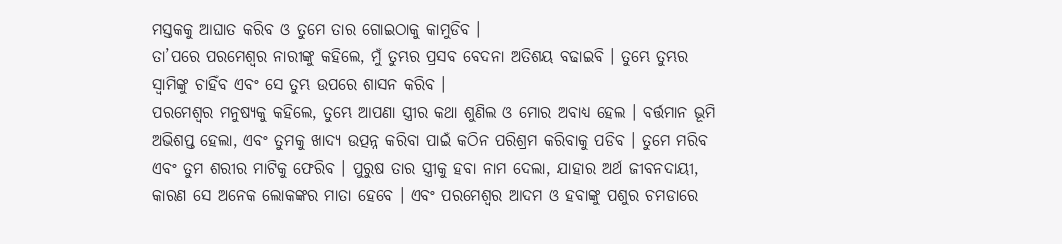ମସ୍ତକକୁ ଆଘାତ କରିବ ଓ ତୁମେ ତାର ଗୋଇଠାକୁ କାମୁଡିବ ।
ତା’ପରେ ପରମେଶ୍ଵର ନାରୀଙ୍କୁ କହିଲେ, ମୁଁ ତୁମ୍ଭର ପ୍ରସବ ବେଦନା ଅତିଶୟ ବଢାଇବି । ତୁମ୍ଭେ ତୁମ୍ଭର ସ୍ଵାମିଙ୍କୁ ଚାହିଁବ ଏବଂ ସେ ତୁମ୍ଭ ଉପରେ ଶାସନ କରିବ ।
ପରମେଶ୍ଵର ମନୁଷ୍ୟକୁ କହିଲେ, ତୁମ୍ଭେ ଆପଣା ସ୍ତ୍ରୀର କଥା ଶୁଣିଲ ଓ ମୋର ଅବାଧ୍ୟ ହେଲ । ବର୍ତ୍ତମାନ ଭୂମି ଅଭିଶପ୍ତ ହେଲା, ଏବଂ ତୁମକୁ ଖାଦ୍ୟ ଉତ୍ପନ୍ନ କରିବା ପାଇଁ କଠିନ ପରିଶ୍ରମ କରିବାକୁ ପଡିବ । ତୁମେ ମରିବ ଏବଂ ତୁମ ଶରୀର ମାଟିକୁ ଫେରିବ । ପୁରୁଷ ତାର ସ୍ତ୍ରୀକୁ ହବା ନାମ ଦେଲା, ଯାହାର ଅର୍ଥ ଜୀବନଦାୟୀ, କାରଣ ସେ ଅନେକ ଲୋକଙ୍କର ମାତା ହେବେ । ଏବଂ ପରମେଶ୍ଵର ଆଦମ ଓ ହବାଙ୍କୁ ପଶୁର ଚମଡାରେ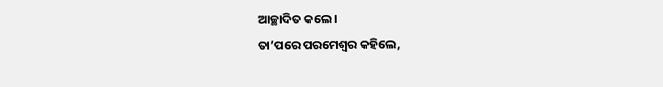ଆଚ୍ଛାଦିତ କଲେ ।
ତା’ପରେ ପରମେଶ୍ଵର କହିଲେ,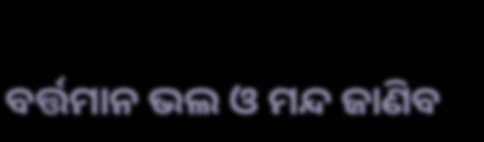ବର୍ତ୍ତମାନ ଭଲ ଓ ମନ୍ଦ ଜାଣିବ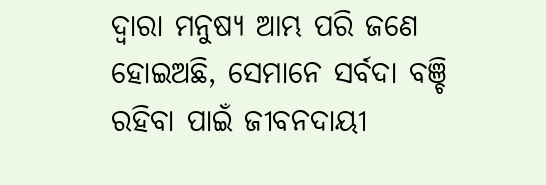ଦ୍ବାରା ମନୁଷ୍ୟ ଆମ୍ଭ ପରି ଜଣେ ହୋଇଅଛି, ସେମାନେ ସର୍ବଦା ବଞ୍ଚି ରହିବା ପାଇଁ ଜୀବନଦାୟୀ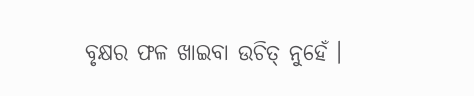ବୃକ୍ଷର ଫଳ ଖାଇବା ଉଚିତ୍ ନୁହେଁ ।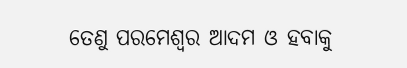ତେଣୁ ପରମେଶ୍ଵର ଆଦମ ଓ ହବାକୁ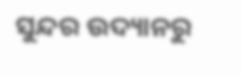ସୁନ୍ଦର ଉଦ୍ୟାନରୁ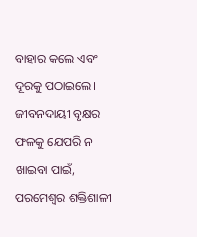ବାହାର କଲେ ଏବଂ ଦୂରକୁ ପଠାଇଲେ। ଜୀବନଦାୟୀ ବୃକ୍ଷର ଫଳକୁ ଯେପରି ନ ଖାଇବା ପାଇଁ, ପରମେଶ୍ଵର ଶକ୍ତିଶାଳୀ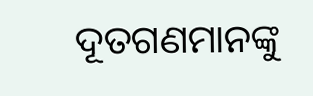ଦୂତଗଣମାନଙ୍କୁ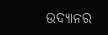ଉଦ୍ୟାନର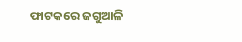ଫାଟକରେ ଜଗୁଆଳି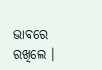ଭାବରେ ରଖିଲେ ।